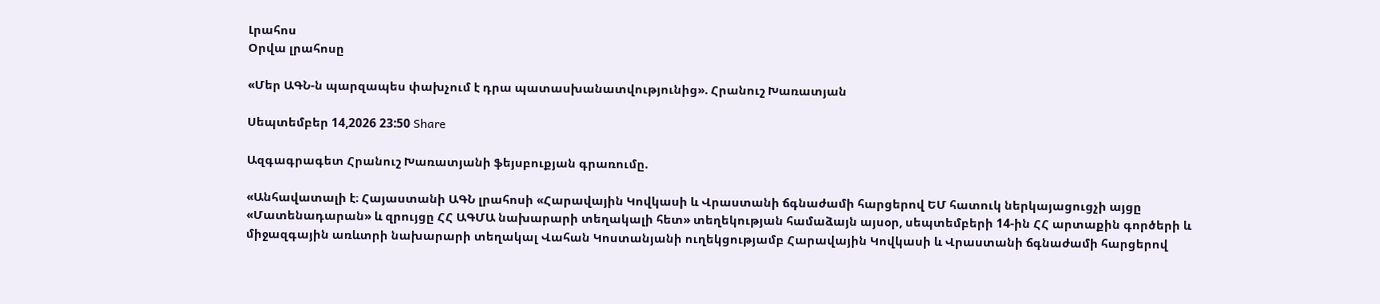Լրահոս
Օրվա լրահոսը

«Մեր ԱԳՆ-ն պարզապես փախչում է դրա պատասխանատվությունից». Հրանուշ Խառատյան

Սեպտեմբեր 14,2026 23:50 Share

Ազգագրագետ Հրանուշ Խառատյանի ֆեյսբուքյան գրառումը.

«Անհավատալի է։ Հայաստանի ԱԳՆ լրահոսի «Հարավային Կովկասի և Վրաստանի ճգնաժամի հարցերով ԵՄ հատուկ ներկայացուցչի այցը «Մատենադարան» և զրույցը ՀՀ ԱԳՄԱ նախարարի տեղակալի հետ» տեղեկության համաձայն այսօր, սեպտեմբերի 14-ին ՀՀ արտաքին գործերի և միջազգային առևտրի նախարարի տեղակալ Վահան Կոստանյանի ուղեկցությամբ Հարավային Կովկասի և Վրաստանի ճգնաժամի հարցերով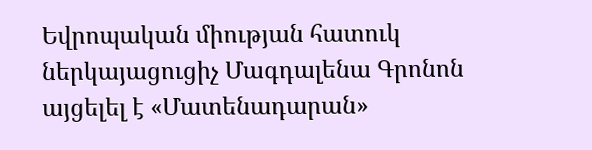Եվրոպական միության հատուկ ներկայացուցիչ Մագդալենա Գրոնոն այցելել է «Մատենադարան»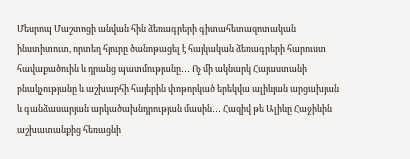Մեսրոպ Մաշտոցի անվան հին ձեռագրերի գիտահետազոտական ինստիտուտ, որտեղ հյուրը ծանոթացել է հայկական ձեռագրերի հարուստ հավաքածուին և դրանց պատմությանը․․․ Ոչ մի ակնարկ Հայաստանի բնակչությանը և աշխարհի հայերին փոթորկած երեկվա ալիևյան արցախյան և գանձասարյան արկածախնդրության մասին․․․ Հազիվ թե Ալիևը Հաջիևին աշխատանքից հեռացնի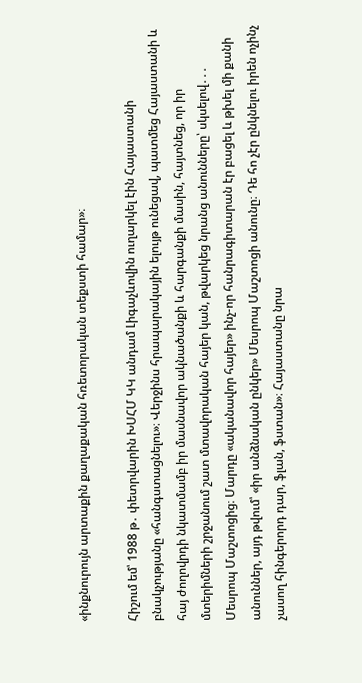«ինքնուրույն արտաքին քաղաքական հռետորական տեքստի համար»։

Հիշում եմ՝ 1988 թ․ փետրվարին ԽՍՀՄ ԿԿ անդամ Լիգաչևովին ուղարկել էին Հայաստանի բնակչությանը «հանգստացնելու»։ Վերջինս հրապարակային ելույթ ունեցավ, պատմեց Հայաստանի և հայ ժողովրդի նկատմամբ իր մասնավոր ակնածանքի և հարգանքի մասին, հայտնեց, որ իր մտերիմների շրջանում շատ մտավորական հայեր կան, թվարկեց նրանց անունները՝ սկսելով․․․ Մեսրոպ Մաշտոցից։ Մարդը «ականավոր հայեր» ինչ-որ հանրագիտարան էր բացել և թխել մի քանի անուններ, այդ թվում՝ «իր անձնական ընկեր» Մեսրոպ Մաշտոցի անունը։ Դե հո չէր ընկնելու իրեն ոչինչ չասող հինգերորդ դար, ֆլան, ֆստան»։ Հայաստանը նրա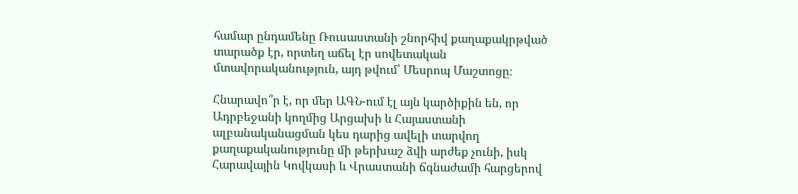համար ընդամենը Ռուսաստանի շնորհիվ քաղաքակրթված տարածք էր, որտեղ աճել էր սովետական մտավորականություն, այդ թվում՝ Մեսրոպ Մաշտոցը։

Հնարավո՞ր է, որ մեր ԱԳՆ-ում էլ այն կարծիքին են, որ Ադրբեջանի կողմից Արցախի և Հայաստանի ալբանականացման կես դարից ավելի տարվող քաղաքականությունը մի թերխաշ ձվի արժեք չունի, իսկ Հարավային Կովկասի և Վրաստանի ճգնաժամի հարցերով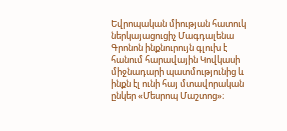Եվրոպական միության հատուկ ներկայացուցիչ Մագդալենա Գրոնոն ինքնուրույն գլուխ է հանում հարավային Կովկասի միջնադարի պատմությունից և ինքն էլ ունի հայ մտավորական ընկեր «Մեսրոպ Մաշտոց»։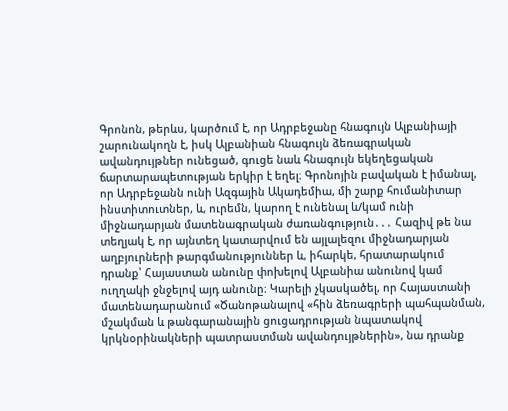Գրոնոն, թերևս, կարծում է, որ Ադրբեջանը հնագույն Ալբանիայի շարունակողն է, իսկ Ալբանիան հնագույն ձեռագրական ավանդույթներ ունեցած, գուցե նաև հնագույն եկեղեցական ճարտարապետության երկիր է եղել։ Գրոնոյին բավական է իմանալ, որ Ադրբեջանն ունի Ազգային Ակադեմիա, մի շարք հումանիտար ինստիտուտներ, և, ուրեմն, կարող է ունենալ և/կամ ունի միջնադարյան մատենագրական ժառանգություն․․․ Հազիվ թե նա տեղյակ է, որ այնտեղ կատարվում են այլալեզու միջնադարյան աղբյուրների թարգմանություններ և, իհարկե, հրատարակում դրանք՝ Հայաստան անունը փոխելով Ալբանիա անունով կամ ուղղակի ջնջելով այդ անունը։ Կարելի չկասկածել, որ Հայաստանի մատենադարանում «Ծանոթանալով «հին ձեռագրերի պահպանման, մշակման և թանգարանային ցուցադրության նպատակով կրկնօրինակների պատրաստման ավանդույթներին», նա դրանք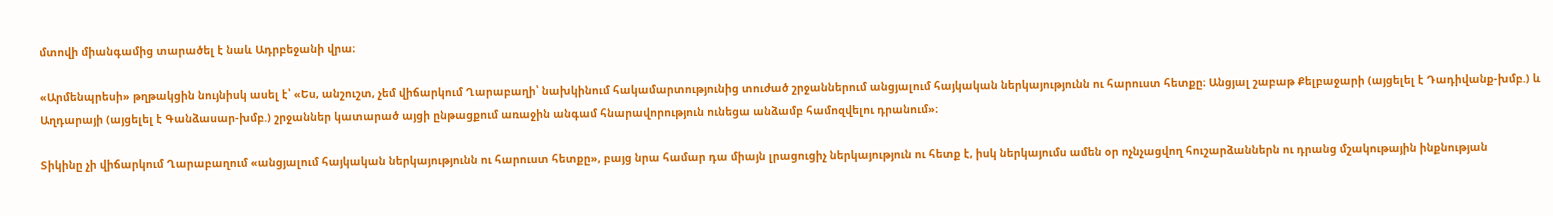մտովի միանգամից տարածել է նաև Ադրբեջանի վրա։

«Արմենպրեսի» թղթակցին նույնիսկ ասել է՝ «Ես, անշուշտ, չեմ վիճարկում Ղարաբաղի՝ նախկինում հակամարտությունից տուժած շրջաններում անցյալում հայկական ներկայությունն ու հարուստ հետքը։ Անցյալ շաբաթ Քելբաջարի (այցելել է Դադիվանք-խմբ.) և Աղդարայի (այցելել է Գանձասար-խմբ.) շրջաններ կատարած այցի ընթացքում առաջին անգամ հնարավորություն ունեցա անձամբ համոզվելու դրանում»։

Տիկինը չի վիճարկում Ղարաբաղում «անցյալում հայկական ներկայությունն ու հարուստ հետքը», բայց նրա համար դա միայն լրացուցիչ ներկայություն ու հետք է, իսկ ներկայումս ամեն օր ոչնչացվող հուշարձաններն ու դրանց մշակութային ինքնության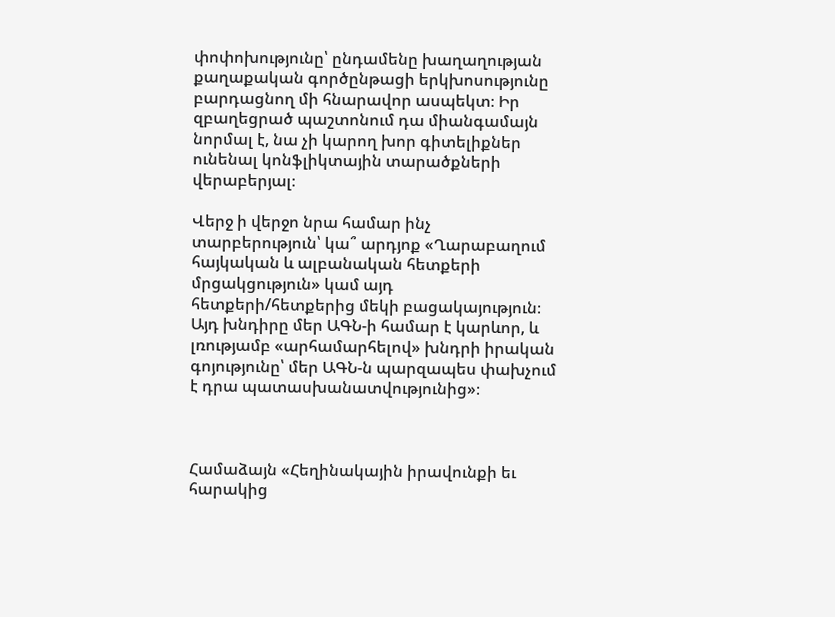փոփոխությունը՝ ընդամենը խաղաղության քաղաքական գործընթացի երկխոսությունը բարդացնող մի հնարավոր ասպեկտ։ Իր զբաղեցրած պաշտոնում դա միանգամայն նորմալ է, նա չի կարող խոր գիտելիքներ ունենալ կոնֆլիկտային տարածքների վերաբերյալ։

Վերջ ի վերջո նրա համար ինչ տարբերություն՝ կա՞ արդյոք «Ղարաբաղում հայկական և ալբանական հետքերի մրցակցություն» կամ այդ հետքերի/հետքերից մեկի բացակայություն։ Այդ խնդիրը մեր ԱԳՆ-ի համար է կարևոր, և լռությամբ «արհամարհելով» խնդրի իրական գոյությունը՝ մեր ԱԳՆ-ն պարզապես փախչում է դրա պատասխանատվությունից»։



Համաձայն «Հեղինակային իրավունքի եւ հարակից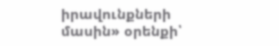իրավունքների մասին» օրենքի՝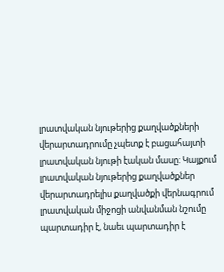լրատվական նյութերից քաղվածքների վերարտադրումը չպետք է բացահայտի լրատվական նյութի էական մասը: Կայքում լրատվական նյութերից քաղվածքներ վերարտադրելիս քաղվածքի վերնագրում լրատվական միջոցի անվանման նշումը պարտադիր է, նաեւ պարտադիր է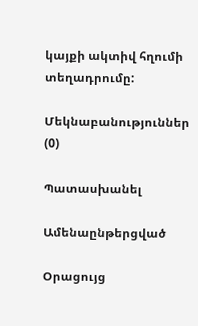կայքի ակտիվ հղումի տեղադրումը:

Մեկնաբանություններ (0)

Պատասխանել

Ամենաընթերցված

Օրացույց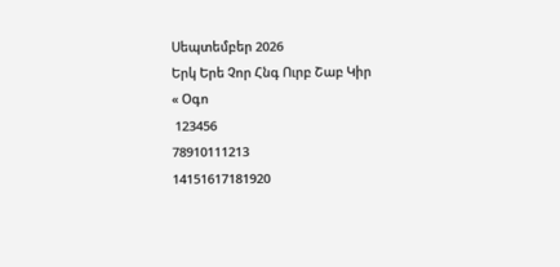Սեպտեմբեր 2026
Երկ Երե Չոր Հնգ Ուրբ Շաբ Կիր
« Օգո
 123456
78910111213
14151617181920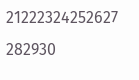21222324252627
282930